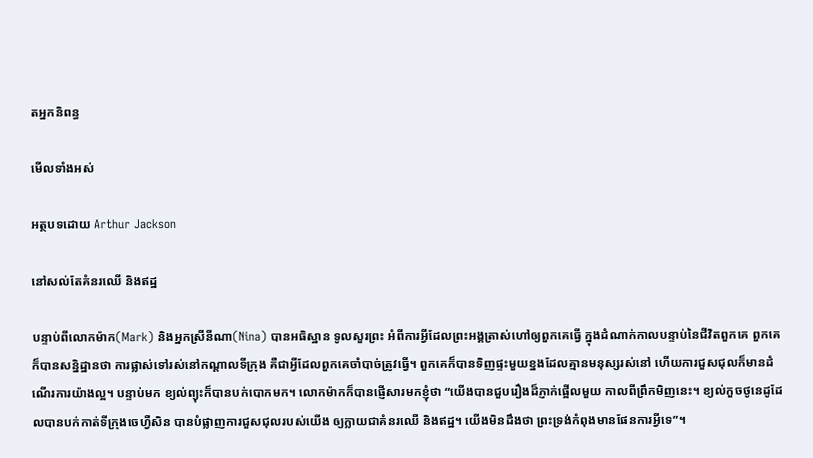តអ្នកនិពន្ធ

មើលទាំងអស់

អត្ថបទដោយ Arthur Jackson

នៅសល់តែគំនរឈើ និងឥដ្ឋ

បន្ទាប់ពីលោកម៉ាក(Mark) និងអ្នកស្រីនីណា(Nina) បានអធិស្ឋាន ទូលសួរព្រះ អំពីការអ្វីដែលព្រះអង្គត្រាស់ហៅឲ្យពួកគេធ្វើ ក្នុងដំណាក់កាលបន្ទាប់នៃជីវិតពួកគេ ពួកគេក៏បានសន្និដ្ឋានថា ការផ្លាស់ទៅរស់នៅកណ្តាលទីក្រុង គឺជាអ្វីដែលពួកគេចាំបាច់ត្រូវធ្វើ។ ពួកគេក៏បានទិញផ្ទះមួយខ្នងដែលគ្មានមនុស្សរស់នៅ ហើយការជួសជុលក៏មានដំណើរការយ៉ាងល្អ។ បន្ទាប់មក ខ្យល់ព្យុះក៏បានបក់បោកមក។ លោកម៉ាកក៏បានផ្ញើសារមកខ្ញុំថា “យើងបានជួបរឿងដ៏ភ្ញាក់ផ្អើលមួយ កាលពីព្រឹកមិញនេះ។ ខ្យល់កួចថូនេដូដែលបានបក់កាត់ទីក្រុងចេហ្វឺសិន បានបំផ្លាញការជួសជុលរបស់យើង ឲ្យក្លាយជាគំនរឈើ និងឥដ្ឋ។ យើងមិនដឹងថា ព្រះទ្រង់កំពុងមានផែនការអ្វីទេ”។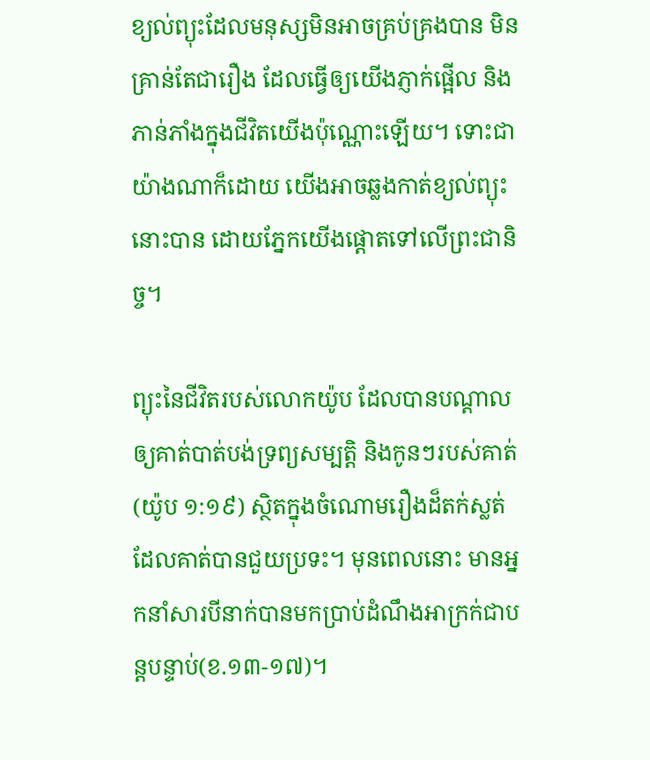ខ្យល់ព្យុះដែលមនុស្សមិនអាចគ្រប់គ្រងបាន មិនគ្រាន់តែជារឿង ដែលធ្វើឲ្យយើងភ្ញាក់ផ្អើល និងភាន់ភាំងក្នុងជីវិតយើងប៉ុណ្ណោះឡើយ។ ទោះជាយ៉ាងណាក៏ដោយ យើងអាចឆ្លងកាត់ខ្យល់ព្យុះនោះបាន ដោយភ្នែកយើងផ្តោតទៅលើព្រះជានិច្ច។

ព្យុះនៃជីវិតរបស់លោកយ៉ូប ដែលបានបណ្តាលឲ្យគាត់បាត់បង់ទ្រព្យសម្បត្តិ និងកូនៗរបស់គាត់(យ៉ូប ១:១៩) ស្ថិតក្នុងចំណោមរឿងដ៏តក់ស្លត់ ដែលគាត់បានជួយប្រទះ។ មុនពេលនោះ មានអ្នកនាំសារបីនាក់បានមកប្រាប់ដំណឹងអាក្រក់ជាបន្តបន្ទាប់(ខ.១៣-១៧)។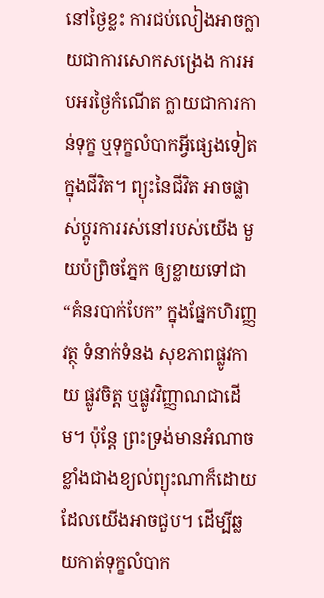នៅថ្ងៃខ្លះ ការជប់លៀងអាចក្លាយជាការសោកសង្រេង ការអបអរថ្ងៃកំណើត ក្លាយជាការកាន់ទុក្ខ ឬទុក្ខលំបាកអ្វីផ្សេងទៀតក្នុងជីវិត។ ព្យុះនៃជីវិត អាចផ្លាស់ប្តូរការរស់នៅរបស់យើង មួយប៉ព្រិចភ្នែក ឲ្យខ្លាយទៅជា “គំនរបាក់បែក” ក្នុងផ្នែកហិរញ្ញវត្ថុ ទំនាក់ទំនង សុខភាពផ្លូវកាយ ផ្លូវចិត្ត ឬផ្លូវវិញ្ញាណជាដើម។ ប៉ុន្តែ ព្រះទ្រង់មានអំណាចខ្លាំងជាងខ្យល់ព្យុះណាក៏ដោយ ដែលយើងអាចជួប។ ដើម្បីឆ្លយកាត់ទុក្ខលំបាក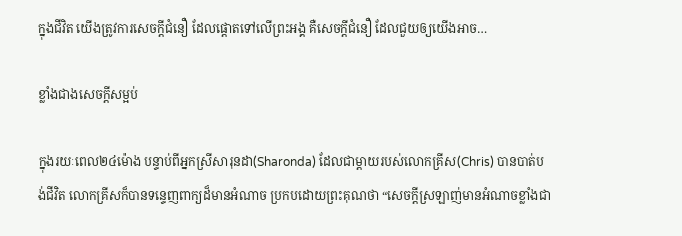ក្នុងជីវិត យើងត្រូវការសេចក្តីជំនឿ ដែលផ្តោតទៅលើព្រះអង្គ គឺសេចក្តីជំនឿ ដែលជួយឲ្យយើងអាច…

ខ្លាំងជាងសេចក្តីសម្អប់

ក្នុងរយៈពេល២៤ម៉ោង បន្ទាប់ពីអ្នកស្រីសារុនដា(Sharonda) ដែលជាម្តាយរបស់លោកគ្រីស(Chris) បានបាត់បង់ជីវិត លោកគ្រីសក៏បានទន្ទេញពាក្យដ៏មានអំណាច ប្រកបដោយព្រះគុណថា “សេចក្តីស្រឡាញ់មានអំណាចខ្លាំងជា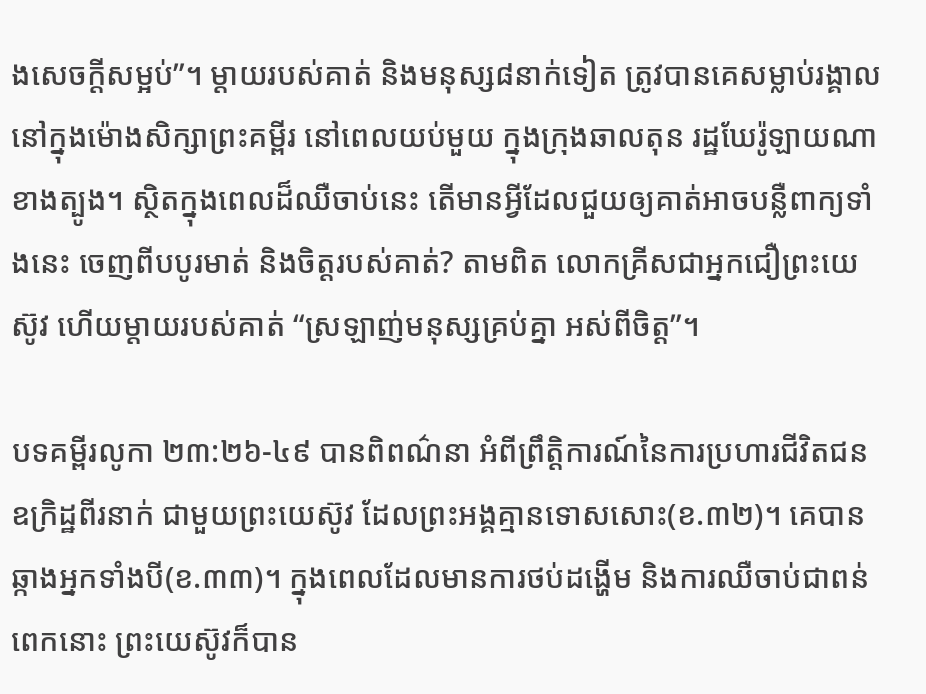ងសេចក្តីសម្អប់”។ ម្តាយរបស់គាត់ និងមនុស្ស៨នាក់ទៀត ត្រូវបានគេសម្លាប់រង្គាល នៅក្នុងម៉ោងសិក្សាព្រះគម្ពីរ នៅពេលយប់មួយ ក្នុងក្រុងឆាលតុន រដ្ឋឃែរ៉ូឡាយណា ខាងត្បូង។ ស្ថិតក្នុងពេលដ៏ឈឺចាប់នេះ តើមានអ្វីដែលជួយឲ្យគាត់អាចបន្លឺពាក្យទាំងនេះ ចេញពីបបូរមាត់ និងចិត្តរបស់គាត់? តាមពិត លោកគ្រីសជាអ្នកជឿព្រះយេស៊ូវ ហើយម្តាយរបស់គាត់ “ស្រឡាញ់មនុស្សគ្រប់គ្នា អស់ពីចិត្ត”។

បទគម្ពីរលូកា ២៣:២៦-៤៩ បានពិពណ៌នា អំពីព្រឹត្តិការណ៍នៃការប្រហារជីវិតជនឧក្រិដ្ឋពីរនាក់ ជាមួយព្រះយេស៊ូវ ដែលព្រះអង្គគ្មានទោសសោះ(ខ.៣២)។ គេបានឆ្កាងអ្នកទាំងបី(ខ.៣៣)។ ក្នុងពេលដែលមានការថប់ដង្ហើម និងការឈឺចាប់ជាពន់ពេកនោះ ព្រះយេស៊ូវក៏បាន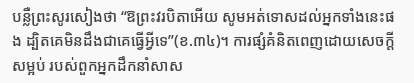បន្លឺព្រះសូរសៀងថា “ឱព្រះវរបិតាអើយ សូមអត់ទោសដល់អ្នកទាំងនេះផង ដ្បិតគេមិនដឹងជាគេធ្វើអ្វីទេ”(ខ.៣៤)។ ការផ្សំគំនិតពេញដោយសេចក្តីសម្អប់ របស់ពួកអ្នកដឹកនាំសាស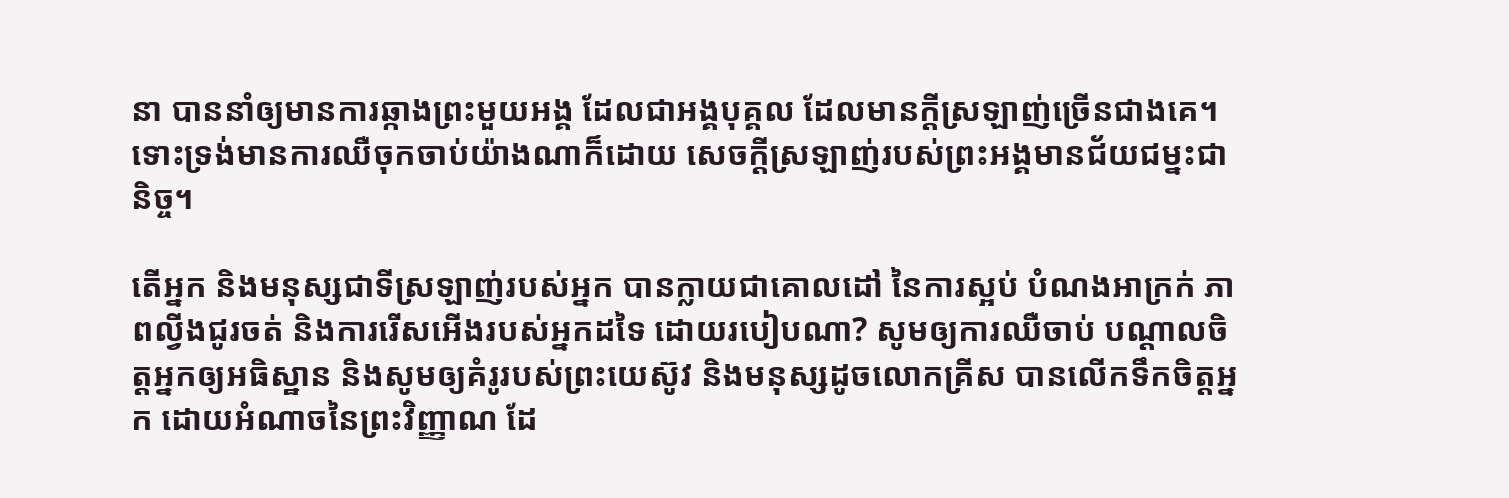នា បាននាំឲ្យមានការឆ្កាងព្រះមួយអង្គ ដែលជាអង្គបុគ្គល ដែលមានក្តីស្រឡាញ់ច្រើនជាងគេ។ ទោះទ្រង់មានការឈឺចុកចាប់យ៉ាងណាក៏ដោយ សេចក្តីស្រឡាញ់របស់ព្រះអង្គមានជ័យជម្នះជានិច្ច។

តើអ្នក និងមនុស្សជាទីស្រឡាញ់របស់អ្នក បានក្លាយជាគោលដៅ នៃការស្អប់ បំណងអាក្រក់ ភាពល្វីងជូរចត់ និងការរើសអើងរបស់អ្នកដទៃ ដោយរបៀបណា? សូមឲ្យការឈឺចាប់ បណ្តាលចិត្តអ្នកឲ្យអធិស្ឋាន និងសូមឲ្យគំរូរបស់ព្រះយេស៊ូវ និងមនុស្សដូចលោកគ្រីស បានលើកទឹកចិត្តអ្នក ដោយអំណាចនៃព្រះវិញ្ញាណ ដែ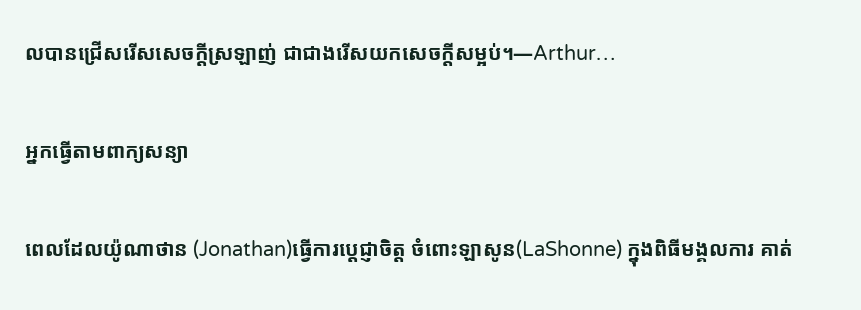លបានជ្រើសរើសសេចក្តីស្រឡាញ់ ជាជាងរើសយកសេចក្តីសម្អប់។—Arthur…

អ្នកធ្វើតាមពាក្យសន្យា

ពេលដែលយ៉ូណាថាន (Jonathan)ធ្វើការប្តេជ្ញាចិត្ត ចំពោះឡាសូន(LaShonne) ក្នុងពិធីមង្គលការ គាត់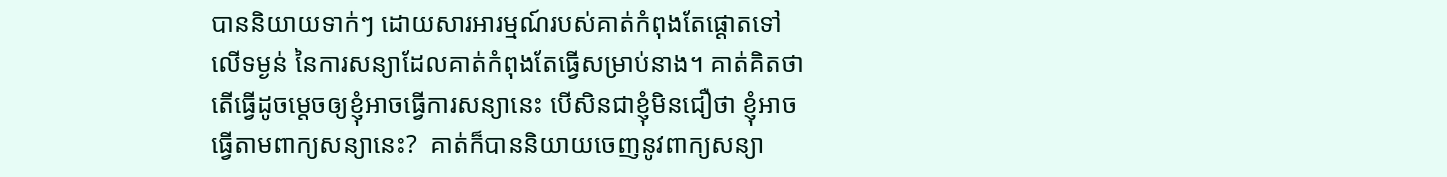បាននិយាយទាក់ៗ ដោយសារអារម្មណ៍របស់គាត់កំពុងតែផ្តោតទៅលើទម្ងន់ នៃការសន្យាដែលគាត់កំពុងតែធ្វើសម្រាប់នាង។ គាត់គិតថា តើធ្វើដូចម្តេចឲ្យខ្ញុំអាចធ្វើការសន្យានេះ បើសិនជាខ្ញុំមិនជឿថា ខ្ញុំអាចធ្វើតាមពាក្យសន្យានេះ?  គាត់ក៏បាននិយាយចេញនូវពាក្យសន្យា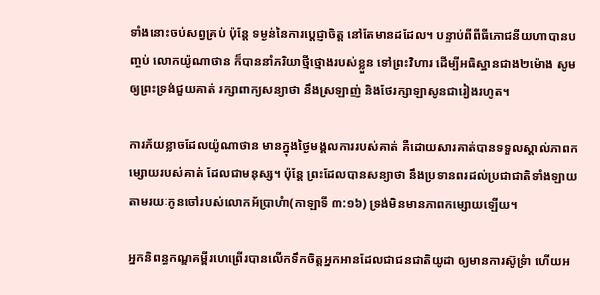ទាំងនោះចប់សព្វគ្រប់ ប៉ុន្តែ ទម្ងន់នៃការប្តេជ្ញាចិត្ត នៅតែមានដដែល។ បន្ទាប់ពីពីធីភោជនីយហាបានបញ្ចប់ លោកយ៉ូណាថាន ក៏បាននាំភរិយាថ្មីថ្មោងរបស់ខ្លួន ទៅព្រះវិហារ ដើម្បីអធិស្ឋានជាង២ម៉ោង សូមឲ្យព្រះទ្រង់ជួយគាត់ រក្សាពាក្យសន្យាថា នឹងស្រឡាញ់ និងថែរក្សាឡាសូនជារៀងរហូត។

ការភ័យខ្លាចដែលយ៉ូណាថាន មានក្នុងថ្ងៃមង្គលការរបស់គាត់ គឺដោយសារគាត់បានទទួលស្គាល់ភាពកម្សោយរបស់គាត់ ដែលជាមនុស្ស។ ប៉ុន្តែ ព្រះដែលបានសន្យាថា នឹងប្រទានពរដល់ប្រជាជាតិទាំងឡាយ តាមរយៈកូនចៅរបស់លោកអ័ប្រាហំា(កាឡាទី ៣:១៦) ទ្រង់មិនមានភាពកម្សោយឡើយ។

អ្នកនិពន្ធកណ្ឌគម្ពីរហេព្រើរបានលើកទឹកចិត្តអ្នកអានដែលជាជនជាតិយូដា ឲ្យមានការស៊ូទ្រំា ហើយអ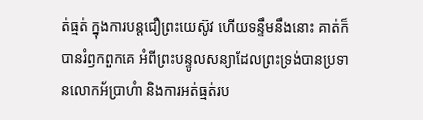ត់ធ្មត់ ក្នុងការបន្តជឿព្រះយេស៊ូវ ហើយទន្ទឹមនឹងនោះ គាត់ក៏បានរំឭកពួកគេ អំពីព្រះបន្ទូលសន្យាដែលព្រះទ្រង់បានប្រទានលោកអ័ប្រាហំា និងការអត់ធ្មត់រប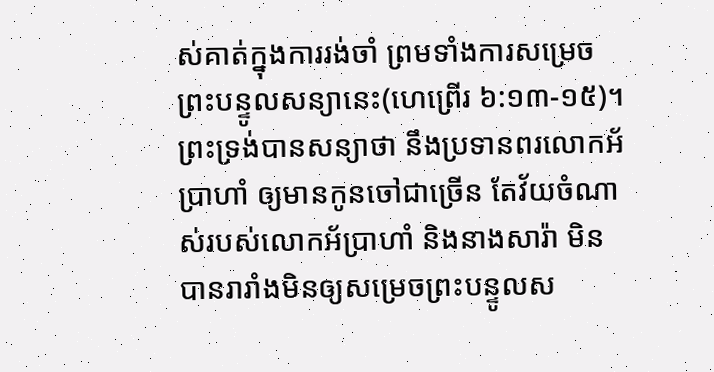ស់គាត់ក្នុងការរង់ចាំ ព្រមទាំងការសម្រេចព្រះបន្ទូលសន្យានេះ(ហេព្រើរ ៦:១៣-១៥)។ ព្រះទ្រង់បានសន្យាថា នឹងប្រទានពរលោកអ័ប្រាហាំ ឲ្យមានកូនចៅជាច្រើន តែវ័យចំណាស់របស់លោកអ័ប្រាហាំ និងនាងសារ៉ា មិនបានរារាំងមិនឲ្យសម្រេចព្រះបន្ទូលស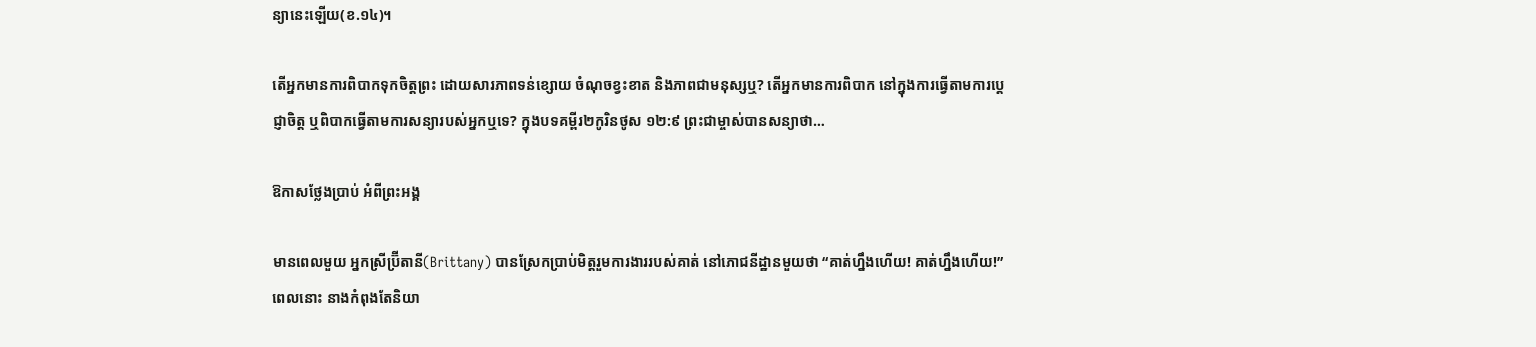ន្យានេះឡើយ(ខ.១៤)។

តើអ្នកមានការពិបាកទុកចិត្តព្រះ ដោយសារភាពទន់ខ្សោយ ចំណុចខ្វះខាត និងភាពជាមនុស្សឬ? តើអ្នកមានការពិបាក នៅក្នុងការធ្វើតាមការប្តេជ្ញាចិត្ត ឬពិបាកធ្វើតាមការសន្យារបស់អ្នកឬទេ? ក្នុងបទគម្ពីរ២កូរិនថូស ១២:៩ ព្រះជាម្ចាស់បានសន្យាថា…

ឱកាសថ្លែងប្រាប់ អំពីព្រះអង្គ

មានពេលមួយ អ្នកស្រីប្រ៊ីតានី(Brittany) បានស្រែកប្រាប់មិត្តរួមការងាររបស់គាត់ នៅភោជនីដ្ឋានមួយថា “គាត់ហ្នឹងហើយ! គាត់ហ្នឹងហើយ!” ពេលនោះ នាងកំពុងតែនិយា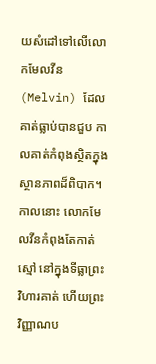យសំដៅទៅលើលោកមែលវីន(Melvin) ដែលគាត់ធ្លាប់បានជួប កាលគាត់កំពុងស្ថិតក្នុងស្ថានភាពដ៏ពិបាក។ កាលនោះ លោកមែលវីនកំពុងតែកាត់ស្មៅ នៅក្នុងទីធ្លាព្រះវិហារគាត់ ហើយព្រះវិញ្ញាណប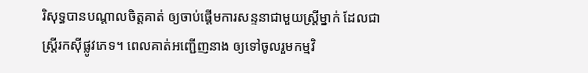រិសុទ្ធបានបណ្តាលចិត្តគាត់ ឲ្យចាប់ផ្តើមការសន្ទនាជាមួយស្រ្តីម្នាក់ ដែលជាស្រ្តីរកស៊ីផ្លូវភេទ។ ពេលគាត់អញ្ជើញនាង ឲ្យទៅចូលរួមកម្មវិ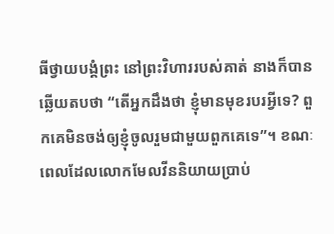ធីថ្វាយបង្គំព្រះ នៅព្រះវិហាររបស់គាត់ នាងក៏បានឆ្លើយតបថា “តើអ្នកដឹងថា ខ្ញុំមានមុខរបរអី្វទេ? ពួកគេមិនចង់ឲ្យខ្ញុំចូលរួមជាមួយពួកគេទេ”។ ខណៈពេលដែលលោកមែលវីននិយាយប្រាប់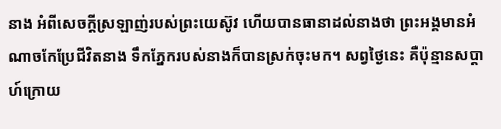នាង អំពីសេចក្តីស្រឡាញ់របស់ព្រះយេស៊ូវ ហើយបានធានាដល់នាងថា ព្រះអង្គមានអំណាចកែប្រែជីវិតនាង ទឹកភ្នែករបស់នាងក៏បានស្រក់ចុះមក។ សព្វថ្ងៃនេះ គឺប៉ុន្មានសប្តាហ៍ក្រោយ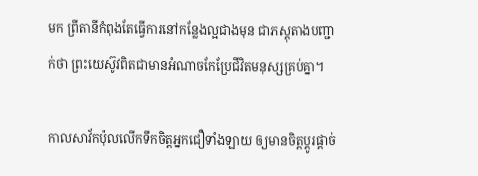មក ព្រីតានីកំពុងតែធ្វើការនៅកន្លែងល្អជាងមុន ជាភស្តុតាងបញ្ជាក់ថា ព្រះយេស៊ូវពិតជាមានអំណាចកែប្រែជីវិតមនុស្សគ្រប់គ្នា។

កាលសាវ័កប៉ុលលើកទឹកចិត្តអ្នកជឿទាំងឡាយ ឲ្យមានចិត្តប្តូរផ្តាច់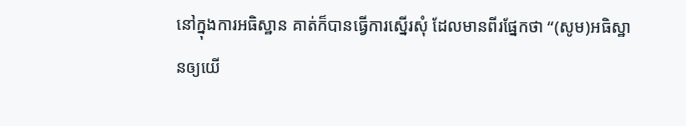នៅក្នុងការអធិស្ឋាន គាត់ក៏បានធ្វើការស្នើរសុំ ដែលមានពីរផ្នែកថា “(សូម)អធិស្ឋានឲ្យយើ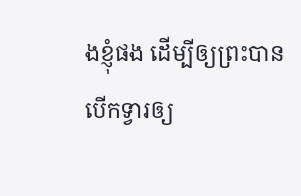ងខ្ញុំផង ដើម្បីឲ្យព្រះបានបើកទ្វារឲ្យ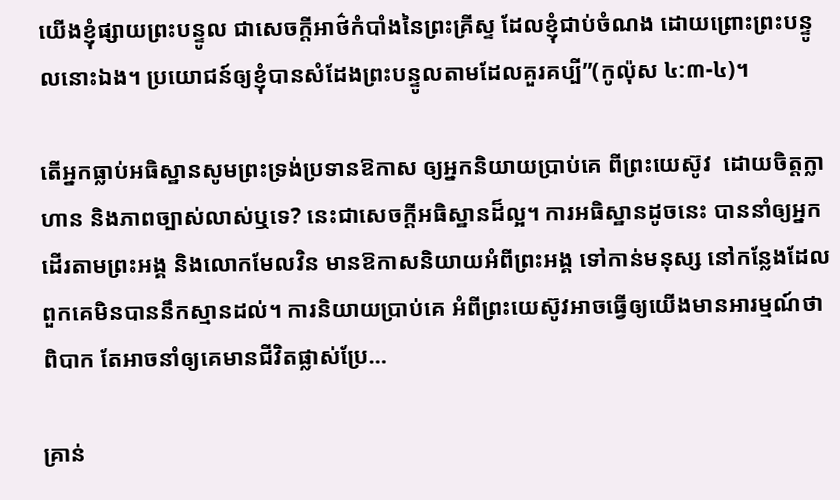យើងខ្ញុំផ្សាយព្រះបន្ទូល ជាសេចក្តីអាថ៌កំបាំងនៃព្រះគ្រីស្ទ ដែលខ្ញុំជាប់ចំណង ដោយព្រោះព្រះបន្ទូលនោះឯង។ ប្រយោជន៍ឲ្យខ្ញុំបានសំដែងព្រះបន្ទូលតាមដែលគួរគប្បី”(កូល៉ុស ៤:៣-៤)។

តើអ្នកធ្លាប់អធិស្ឋានសូមព្រះទ្រង់ប្រទានឱកាស ឲ្យអ្នកនិយាយប្រាប់គេ ពីព្រះយេស៊ូវ  ដោយចិត្តក្លាហាន និងភាពច្បាស់លាស់ឬទេ? នេះជាសេចក្តីអធិស្ឋានដ៏ល្អ។ ការអធិស្ឋានដូចនេះ បាននាំឲ្យអ្នកដើរតាមព្រះអង្គ និងលោកមែលវិន មានឱកាសនិយាយអំពីព្រះអង្គ ទៅកាន់មនុស្ស នៅកន្លែងដែលពួកគេមិនបាននឹកស្មានដល់។ ការនិយាយប្រាប់គេ អំពីព្រះយេស៊ូវអាចធ្វើឲ្យយើងមានអារម្មណ៍ថា ពិបាក តែអាចនាំឲ្យគេមានជីវិតផ្លាស់ប្រែ…

គ្រាន់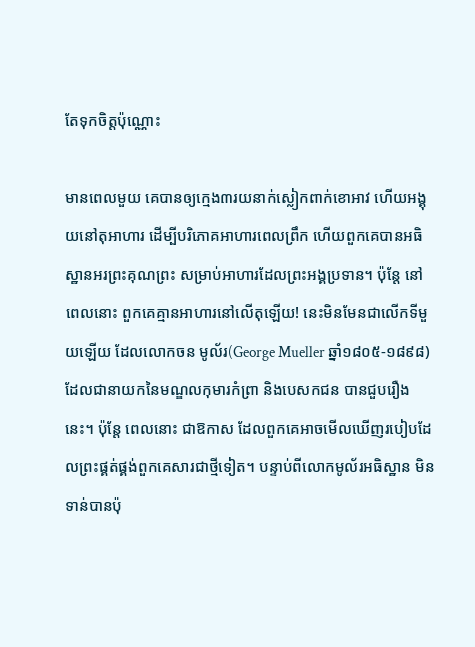តែទុកចិត្តប៉ុណ្ណោះ

មានពេលមួយ គេបានឲ្យក្មេង៣រយនាក់ស្លៀកពាក់ខោអាវ ហើយអង្គុយនៅតុអាហារ ដើម្បីបរិភោគអាហារពេលព្រឹក ហើយពួកគេបានអធិស្ឋានអរព្រះគុណព្រះ សម្រាប់អាហារដែលព្រះអង្គប្រទាន។ ប៉ុន្តែ នៅពេលនោះ ពួកគេគ្មានអាហារនៅលើតុឡើយ! នេះមិនមែនជាលើកទីមួយឡើយ ដែលលោកចន មូល័រ(George Mueller ឆ្នាំ១៨០៥-១៨៩៨) ដែលជានាយកនៃមណ្ឌលកុមារកំព្រា និងបេសកជន បានជួបរឿងនេះ។ ប៉ុន្តែ ពេលនោះ ជាឱកាស ដែលពួកគេអាចមើលឃើញរបៀបដែលព្រះផ្គត់ផ្គង់ពួកគេសារជាថ្មីទៀត។ បន្ទាប់ពីលោកមូល័រអធិស្ឋាន មិនទាន់បានប៉ុ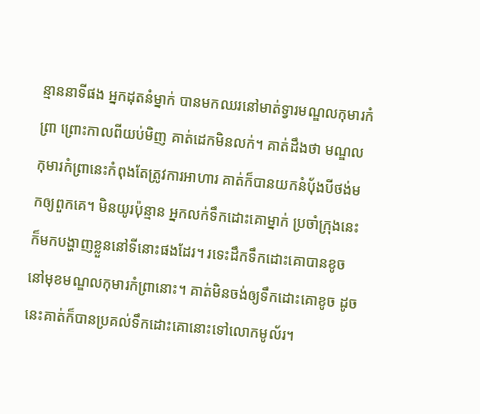ន្មាននាទីផង អ្នកដុតនំម្នាក់ បានមកឈរនៅមាត់ទ្វារមណ្ឌលកុមារកំព្រា ព្រោះកាលពីយប់មិញ គាត់ដេកមិនលក់។ គាត់ដឹងថា មណ្ឌលកុមារកំព្រានេះកំពុងតែត្រូវការអាហារ គាត់ក៏បានយកនំប៉័ងបីថង់មកឲ្យពួកគេ។ មិនយូរប៉ុន្មាន អ្នកលក់ទឹកដោះគោម្នាក់ ប្រចាំក្រុងនេះក៏មកបង្ហាញខ្លួននៅទីនោះផងដែរ។ រទេះដឹកទឹកដោះគោបានខូចនៅមុខមណ្ឌលកុមារកំព្រានោះ។ គាត់មិនចង់ឲ្យទឹកដោះគោខូច ដូចនេះគាត់ក៏បានប្រគល់ទឹកដោះគោនោះទៅលោកមូល័រ។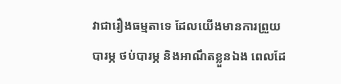វាជារឿងធម្មតាទេ ដែលយើងមានការព្រួយបារម្ភ ថប់បារម្ភ និងអាណឹតខ្លួនឯង ពេលដែ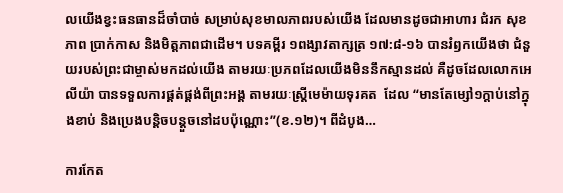លយើងខ្វះធនធានដ៏ចាំបាច់ សម្រាប់សុខមាលភាពរបស់យើង ដែលមានដូចជាអាហារ ជំរក សុខភាព ប្រាក់កាស និងមិត្តភាពជាដើម។ បទគម្ពីរ ១ពង្សាវតាក្សត្រ ១៧:៨-១៦ បានរំឭកយើងថា ជំនួយរបស់ព្រះជាម្ចាស់មកដល់យើង តាមរយៈប្រភពដែលយើងមិននឹកស្មានដល់ គឺដូចដែលលោកអេលីយ៉ា បានទទួលការផ្គត់ផ្គង់ពីព្រះអង្គ តាមរយៈស្រ្តីមេម៉ាយទុរគត  ដែល “មានតែម្សៅ១ក្តាប់នៅក្នុងខាប់ និងប្រេងបន្តិចបន្តួចនៅដបប៉ុណ្ណោះ”(ខ.១២)។ ពីដំបូង…

ការកែត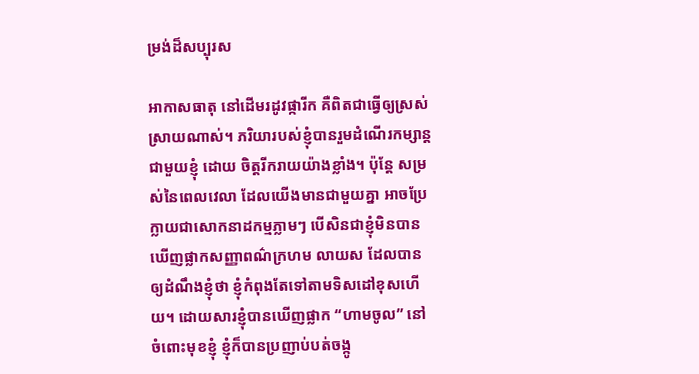ម្រង់ដ៏សប្បុរស

អាកាសធាតុ នៅដើមរដូវផ្ការីក គឺពិតជាធ្វើឲ្យស្រស់ស្រាយណាស់។ ភរិយារបស់ខ្ញុំបានរួមដំណើរកម្សាន្តជាមួយខ្ញុំ ដោយ ចិត្តរីករាយយ៉ាងខ្លាំង។ ប៉ុន្តែ សម្រស់នៃពេលវេលា ដែលយើងមានជាមួយគ្នា អាចប្រែក្លាយជាសោកនាដកម្មភ្លាមៗ បើសិនជាខ្ញុំមិនបានឃើញផ្លាកសញ្ញាពណ៌ក្រហម លាយស ដែលបានឲ្យដំណឹងខ្ញុំថា ខ្ញុំកំពុងតែទៅតាមទិសដៅខុសហើយ។ ដោយសារខ្ញុំបានឃើញផ្លាក “ហាមចូល” នៅចំពោះមុខខ្ញុំ ខ្ញុំក៏បានប្រញាប់បត់ចង្កូ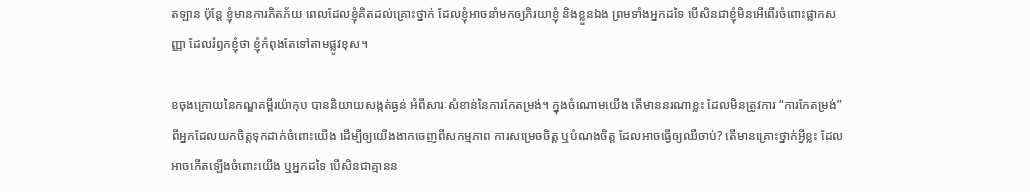តឡាន ប៉ុន្តែ ខ្ញុំមានការភិតភ័យ ពេលដែលខ្ញុំគិតដល់គ្រោះថ្នាក់ ដែលខ្ញុំអាចនាំមកឲ្យភិរយាខ្ញុំ និងខ្លួនឯង ព្រមទាំងអ្នកដទៃ បើសិនជាខ្ញុំមិនអើពើរចំពោះផ្លាកសញ្ញា ដែលរំឭកខ្ញុំថា ខ្ញុំកំពុងតែទៅតាមផ្លូវខុស។

ខចុងក្រោយនៃកណ្ឌគម្ពីរយ៉ាកុប បាននិយាយសង្កត់ធ្ងន់ អំពីសារៈសំខាន់នៃការកែតម្រង់។ ក្នុងចំណោមយើង តើមាននរណាខ្លះ ដែលមិនត្រូវការ “ការកែតម្រង់” ពីអ្នកដែលយកចិត្តទុកដាក់ចំពោះយើង ដើម្បីឲ្យយើងងាកចេញពីសកម្មភាព ការសម្រេចចិត្ត ឬបំណងចិត្ត ដែលអាចធ្វើឲ្យឈឺចាប់? តើមានគ្រោះថ្នាក់អ្វីខ្លះ ដែលអាចកើតឡើងចំពោះយើង ឬអ្នកដទៃ បើសិនជាគ្មានន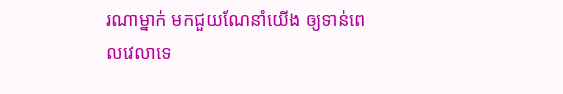រណាម្នាក់ មកជួយណែនាំយើង ឲ្យទាន់ពេលវេលាទេ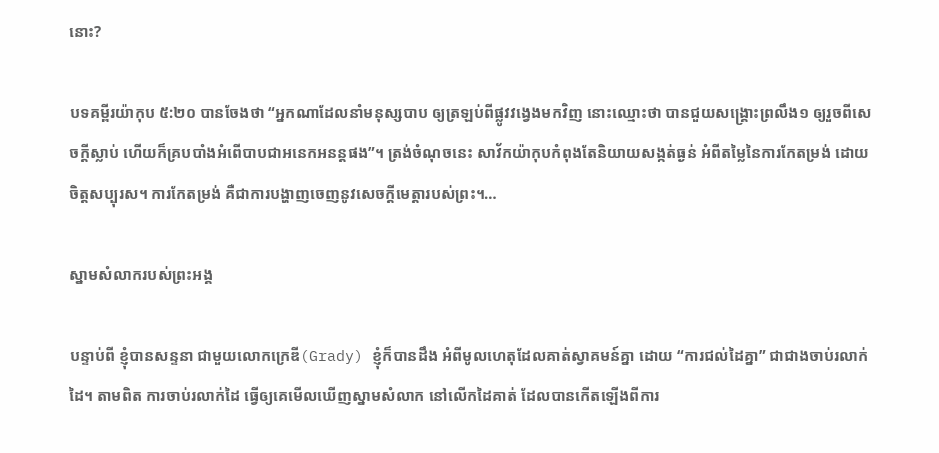នោះ?

បទគម្ពីរយ៉ាកុប ៥:២០ បានចែងថា “អ្នកណាដែលនាំមនុស្សបាប ឲ្យត្រឡប់ពីផ្លូវវង្វេងមកវិញ នោះឈ្មោះថា បានជួយសង្គ្រោះព្រលឹង១ ឲ្យរួចពីសេចក្តីស្លាប់ ហើយក៏គ្របបាំងអំពើបាបជាអនេកអនន្តផង”។ ត្រង់ចំណុចនេះ សាវ័កយ៉ាកុបកំពុងតែនិយាយសង្កត់ធ្ងន់ អំពីតម្លៃនៃការកែតម្រង់ ដោយចិត្តសប្បុរស។ ការកែតម្រង់ គឺជាការបង្ហាញចេញនូវសេចក្តីមេត្តារបស់ព្រះ។…

ស្នាមសំលាករបស់ព្រះអង្គ

បន្ទាប់ពី ខ្ញុំបានសន្ទនា ជាមួយលោកក្រេឌី(Grady) ខ្ញុំក៏បានដឹង អំពីមូលហេតុដែលគាត់ស្វាគមន៍គ្នា ដោយ “ការជល់ដៃគ្នា” ជាជាងចាប់រលាក់ដៃ។ តាមពិត ការចាប់រលាក់ដៃ ធ្វើឲ្យគេមើលឃើញស្នាមសំលាក នៅលើកដៃគាត់ ដែលបានកើតឡើងពីការ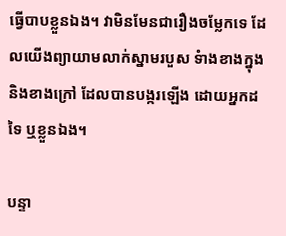ធ្វើបាបខ្លួនឯង។ វាមិនមែនជារឿងចម្លែកទេ ដែលយើងព្យាយាមលាក់ស្នាមរបួស ទំាងខាងក្នុង និងខាងក្រៅ ដែលបានបង្ករឡើង ដោយអ្នកដទៃ ឬខ្លួនឯង។

បន្ទា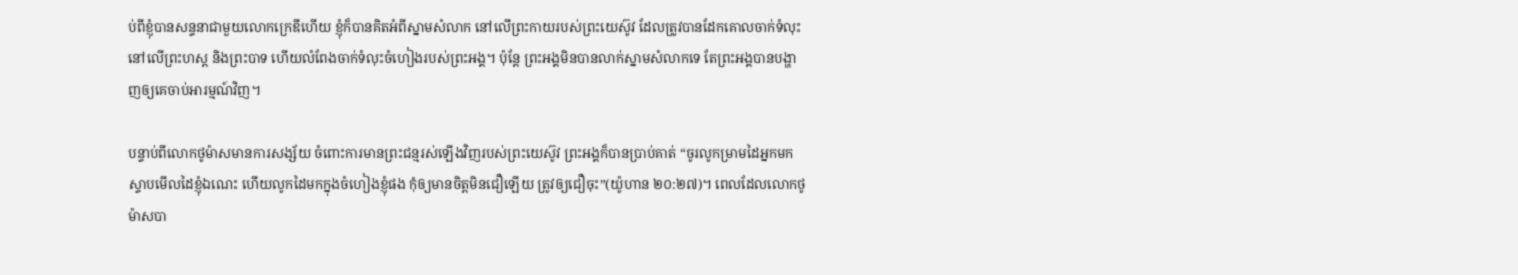ប់ពីខ្ញុំបានសន្ទនាជាមួយលោកក្រេឌីហើយ ខ្ញុំក៏បានគិតអំពីស្នាមសំលាក នៅលើព្រះកាយរបស់ព្រះយេស៊ូវ ដែលត្រូវបានដែកគោលចាក់ទំលុះ នៅលើព្រះហស្ត និងព្រះបាទ ហើយលំពែងចាក់ទំលុះចំហៀងរបស់ព្រះអង្គ។ ប៉ុន្តែ ព្រះអង្គមិនបានលាក់ស្នាមសំលាកទេ តែព្រះអង្គបានបង្ហាញឲ្យគេចាប់អារម្មណ៍វិញ។

បន្ទាប់ពីលោកថូម៉ាសមានការសង្ស័យ ចំពោះការមានព្រះជន្មរស់ឡើងវិញរបស់ព្រះយេស៊ូវ ព្រះអង្គក៏បានប្រាប់គាត់ “ចូរលូកម្រាមដៃអ្នកមក ស្ទាបមើលដៃខ្ញុំឯណេះ ហើយលូកដៃមកក្នុងចំហៀងខ្ញុំផង កុំឲ្យមានចិត្តមិនជឿឡើយ ត្រូវឲ្យជឿចុះ”(យ៉ូហាន ២០:២៧)។ ពេលដែលលោកថូម៉ាសបា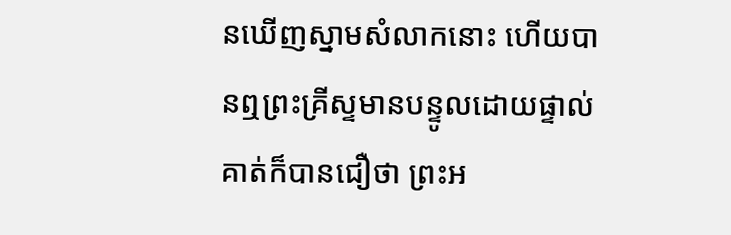នឃើញស្នាមសំលាកនោះ ហើយបានឮព្រះគ្រីស្ទមានបន្ទូលដោយផ្ទាល់ គាត់ក៏បានជឿថា ព្រះអ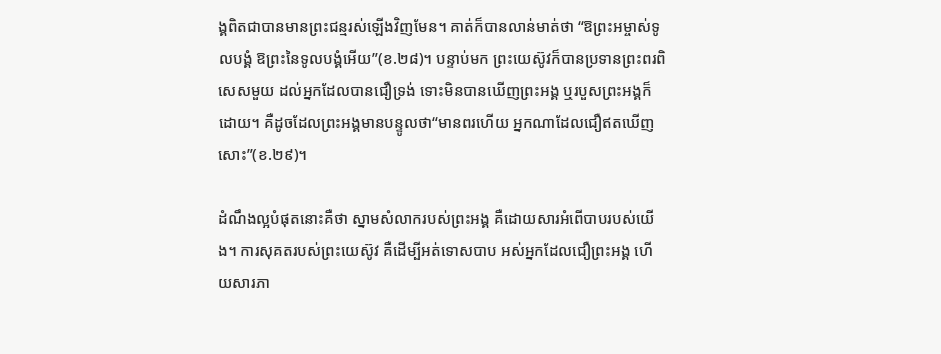ង្គពិតជាបានមានព្រះជន្មរស់ឡើងវិញមែន។ គាត់ក៏បានលាន់មាត់ថា “ឱព្រះអម្ចាស់ទូលបង្គំ ឱព្រះនៃទូលបង្គំអើយ”(ខ.២៨)។ បន្ទាប់មក ព្រះយេស៊ូវក៏បានប្រទានព្រះពរពិសេសមួយ ដល់អ្នកដែលបានជឿទ្រង់ ទោះមិនបានឃើញព្រះអង្គ ឬរបួសព្រះអង្គក៏ដោយ។ គឺដូចដែលព្រះអង្គមានបន្ទូលថា“មានពរហើយ អ្នកណាដែលជឿឥតឃើញសោះ”(ខ.២៩)។

ដំណឹងល្អបំផុតនោះគឺថា ស្នាមសំលាករបស់ព្រះអង្គ គឺដោយសារអំពើបាបរបស់យើង។ ការសុគតរបស់ព្រះយេស៊ូវ គឺដើម្បីអត់ទោសបាប អស់អ្នកដែលជឿព្រះអង្គ ហើយសារភា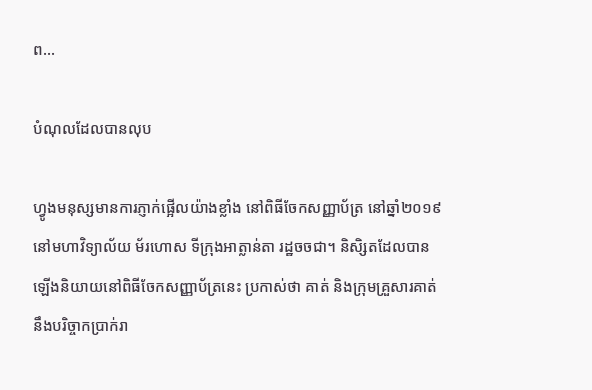ព…

បំណុលដែលបានលុប

ហ្វូងមនុស្សមានការភ្ញាក់ផ្អើលយ៉ាងខ្លាំង នៅពិធីចែកសញ្ញាប័ត្រ នៅឆ្នាំ២០១៩ នៅមហាវិទ្យាល័យ ម័រហោស ទីក្រុងអាត្លាន់តា រដ្ឋចចជា។ និសិ្សតដែលបានឡើងនិយាយនៅពិធីចែកសញ្ញាប័ត្រនេះ ប្រកាស់ថា គាត់ និងក្រុមគ្រួសារគាត់ នឹងបរិច្ចាកប្រាក់រា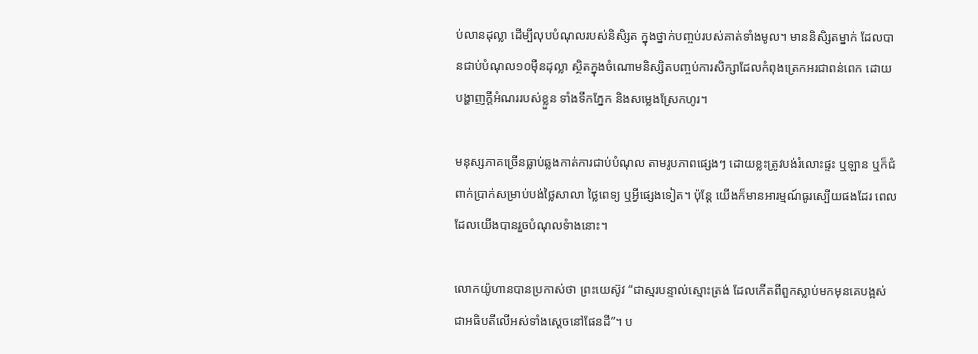ប់លានដុល្លា ដើម្បីលុបបំណុលរបស់និសិ្សត ក្នុងថ្នាក់បញ្ចប់របស់គាត់ទាំងមូល។ មាននិសិ្សតម្នាក់ ដែលបានជាប់បំណុល១០ម៉ឺនដុល្លា ស្ថិតក្នុងចំណោមនិស្សិតបញ្ចប់ការសិក្សាដែលកំពុងត្រេកអរជាពន់ពេក ដោយបង្ហាញក្តីអំណររបស់ខ្លួន ទាំងទឹកភ្នែក និងសម្លេងស្រែកហូរ។

មនុស្សភាគច្រើនធ្លាប់ឆ្លងកាត់ការជាប់បំណុល តាមរូបភាពផ្សេងៗ ដោយខ្លះត្រូវបង់រំលោះផ្ទះ ឬឡាន ឬក៏ជំពាក់ប្រាក់សម្រាប់បង់ថ្លៃសាលា ថ្លៃពេទ្យ ឬអ្វីផ្សេងទៀត។ ប៉ុន្តែ យើងក៏មានអារម្មណ៍ធូរស្បើយផងដែរ ពេលដែលយើងបានរួចបំណុលទំាងនោះ។

លោកយ៉ូហានបានប្រកាស់ថា ព្រះយេស៊ូវ “ជាស្មរបន្ទាល់ស្មោះត្រង់ ដែលកើតពីពួកស្លាប់មកមុនគេបង្អស់ ជាអធិបតីលើអស់ទាំងស្តេចនៅផែនដី”។ ប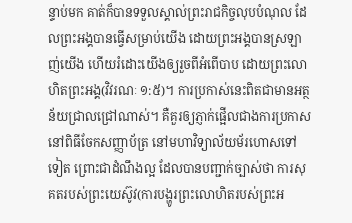ន្ទាប់មក គាត់ក៏បានទទួលស្គាល់ព្រះរាជកិច្ចលុបបំណុល ដែលព្រះអង្គបានធ្វើសម្រាប់យើង ដោយព្រះអង្គបានស្រឡាញ់យើង ហើយរំដោះយើងឲ្យរួចពីអំពើបាប ដោយព្រះលោហិតព្រះអង្គ(វិវរណៈ ១:៥)។ ការប្រកាស់នេះពិតជាមានអត្ថន័យជ្រាលជ្រៅណាស់។ គឺគួរឲ្យភ្ញាក់ផ្អើលជាងការប្រកាស នៅពិធីចែកសញ្ញាប័ត្រ នៅមហាវិទ្យាល័យម័រហោសទៅទៀត ព្រោះជាដំណឹងល្អ ដែលបានបញ្ជាក់ច្បាស់ថា ការសុគតរបស់ព្រះយេស៊ូវ(ការបង្ហូរព្រះលោហិតរបស់ព្រះអ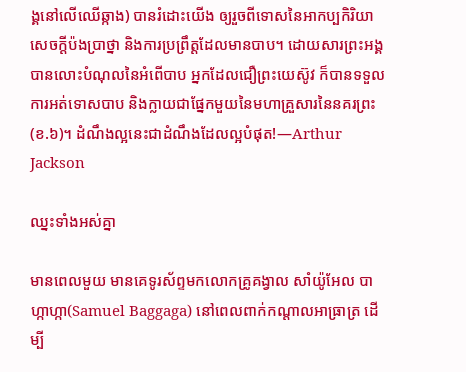ង្គនៅលើឈើឆ្កាង) បានរំដោះយើង ឲ្យរួចពីទោសនៃអាកប្បកិរិយា សេចក្តីប៉ងប្រាថ្នា និងការប្រព្រឹត្តដែលមានបាប។ ដោយសារព្រះអង្គបានលោះបំណុលនៃអំពើបាប អ្នកដែលជឿព្រះយេស៊ូវ ក៏បានទទួលការអត់ទោសបាប និងក្លាយជាផ្នែកមួយនៃមហាគ្រួសារនៃនគរព្រះ(ខ.៦)។ ដំណឹងល្អនេះជាដំណឹងដែលល្អបំផុត!—Arthur Jackson

ឈ្នះទាំងអស់គ្នា

មានពេលមួយ មានគេទូរស័ព្ទមកលោកគ្រូគង្វាល សាំយ៉ូអែល បាហ្កាហ្កា(Samuel Baggaga) នៅពេលពាក់កណ្តាលអាធ្រាត្រ ដើម្បី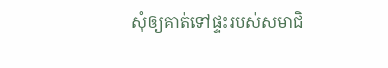សុំឲ្យគាត់ទៅផ្ទះរបស់សមាជិ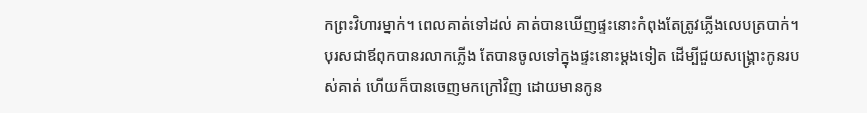កព្រះវិហារម្នាក់។ ពេលគាត់ទៅដល់ គាត់បានឃើញផ្ទះនោះកំពុងតែត្រូវភ្លើងលេបត្របាក់។ បុរសជាឪពុកបានរលាកភ្លើង តែបានចូលទៅក្នុងផ្ទះនោះម្តងទៀត ដើម្បីជួយសង្រ្គោះកូនរបស់គាត់ ហើយក៏បានចេញមកក្រៅវិញ ដោយមានកូន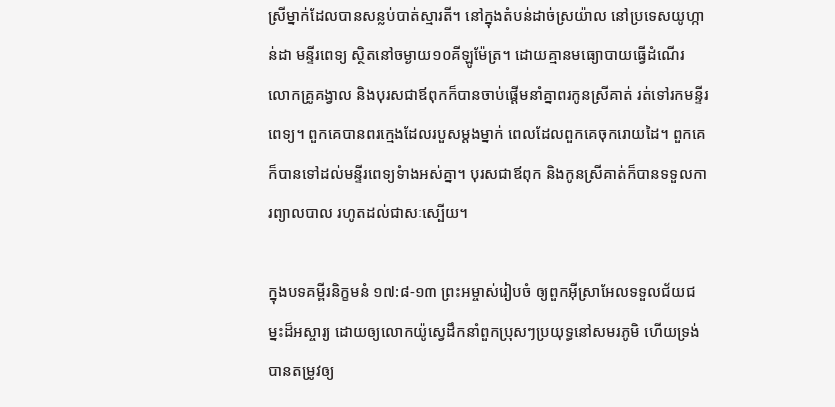ស្រីម្នាក់ដែលបានសន្លប់បាត់ស្មារតី។ នៅក្នុងតំបន់ដាច់ស្រយ៉ាល នៅប្រទេសយូហ្កាន់ដា មន្ទីរពេទ្យ ស្ថិតនៅចម្ងាយ១០គីឡូម៉ែត្រ។ ដោយគ្មានមធ្យោបាយធ្វើដំណើរ លោកគ្រូគង្វាល និងបុរសជាឪពុកក៏បានចាប់ផ្តើមនាំគ្នាពរកូនស្រីគាត់ រត់ទៅរកមន្ទីរពេទ្យ។ ពួកគេបានពរក្មេងដែលរបួសម្តងម្នាក់ ពេលដែលពួកគេចុករោយដៃ។ ពួកគេក៏បានទៅដល់មន្ទីរពេទ្យទំាងអស់គ្នា។ បុរសជាឪពុក និងកូនស្រីគាត់ក៏បានទទួលការព្យាលបាល រហូតដល់ជាសៈស្បើយ។

ក្នុងបទគម្ពីរនិក្ខមនំ ១៧:៨-១៣ ព្រះអម្ចាស់រៀបចំ ឲ្យពួកអ៊ីស្រាអែលទទួលជ័យជម្នះដ៏អស្ចារ្យ ដោយឲ្យលោកយ៉ូស្វេដឹកនាំពួកប្រុសៗប្រយុទ្ធនៅសមរភូមិ ហើយទ្រង់បានតម្រូវឲ្យ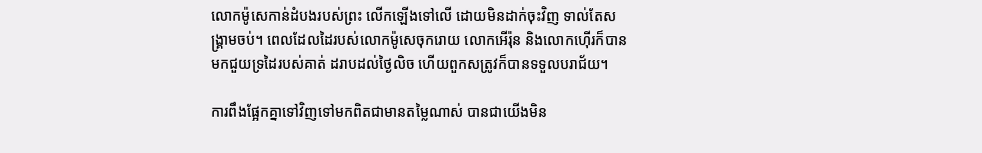លោកម៉ូសេកាន់ដំបងរបស់ព្រះ លើកឡើងទៅលើ ដោយមិនដាក់ចុះវិញ ទាល់តែសង្រ្គាមចប់។ ពេលដែលដៃរបស់លោកម៉ូសេចុករោយ លោកអើរ៉ុន និងលោកហ៊ើរក៏បានមកជួយទ្រដៃរបស់គាត់ ដរាបដល់ថ្ងៃលិច ហើយពួកសត្រូវក៏បានទទួលបរាជ័យ។

ការពឹងផ្អែកគ្នាទៅវិញទៅមកពិតជាមានតម្លៃណាស់ បានជាយើងមិន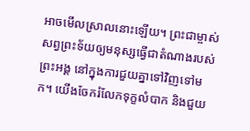អាចមើលស្រាលនោះឡើយ។ ព្រះជាម្ចាស់សព្វព្រះទ័យឲ្យមនុស្សធ្វើជាតំណាងរបស់ព្រះអង្គ នៅក្នុងការជួយគ្នាទៅវិញទៅមក។ យើងចែករំលែកទុក្ខលំបាក និងជួយ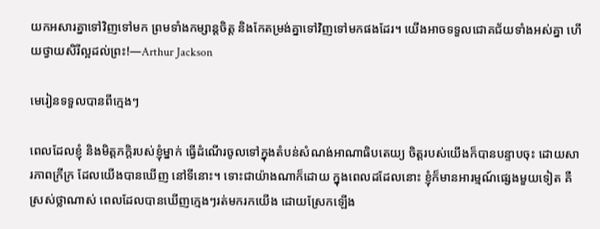យកអសារគ្នាទៅវិញទៅមក ព្រមទាំងកម្សាន្តចិត្ត និងកែតម្រង់គ្នាទៅវិញទៅមកផងដែរ។ យើងអាចទទួលជោគជ័យទាំងអស់គ្នា ហើយថ្វាយសិរីល្អដល់ព្រះ!—Arthur Jackson

មេរៀនទទួលបានពីក្មេងៗ

ពេលដែលខ្ញុំ និងមិត្តភក្តិរបស់ខ្ញុំម្នាក់ ធ្វើដំណើរចូលទៅក្នុងតំបន់សំណង់អាណាធិបតេយ្យ ចិត្តរបស់យើងក៏បានបន្ទាបចុះ ដោយសារភាពក្រីក្រ ដែលយើងបានឃើញ នៅទីនោះ។ ទោះជាយ៉ាងណាក៏ដោយ ក្នុងពេលដដែលនោះ ខ្ញុំក៏មានអារម្មណ៍ផ្សេងមួយទៀត គឺស្រស់ថ្លាណាស់ ពេលដែលបានឃើញក្មេងៗរត់មករកយើង ដោយស្រែកឡើង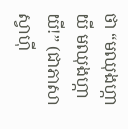ថា “មឈុងហ្កាយី មឈុងហ្កាយី!” (ជាភាសាស្វាហ៊ី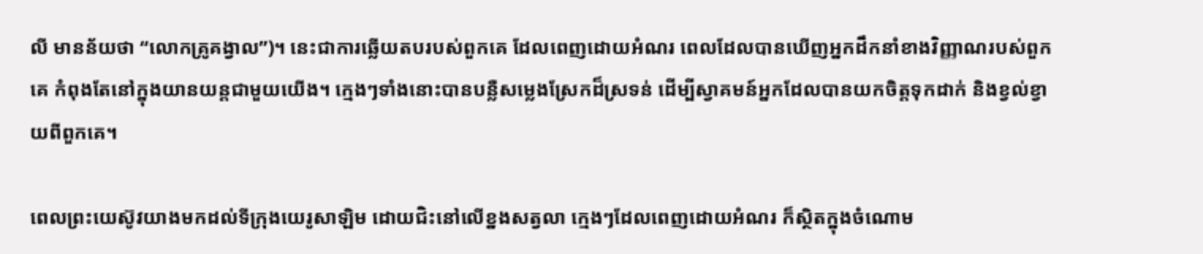លី មានន័យថា “លោកគ្រូគង្វាល”)។ នេះជាការឆ្លើយតបរបស់ពួកគេ ដែលពេញដោយអំណរ ពេលដែលបានឃើញអ្នកដឹកនាំខាងវិញ្ញាណរបស់ពួកគេ កំពុងតែនៅក្នុងយានយន្តជាមួយយើង។ ក្មេងៗទាំងនោះបានបន្លឺសម្លេងស្រែកដ៏ស្រទន់ ដើម្បីស្វាគមន៍អ្នកដែលបានយកចិត្តទុកដាក់ និងខ្វល់ខ្វាយពីពួកគេ។

ពេលព្រះយេស៊ូវយាងមកដល់ទីក្រុងយេរូសាឡិម ដោយជិះនៅលើខ្នងសត្វលា ក្មេងៗដែលពេញដោយអំណរ ក៏ស្ថិតក្នុងចំណោម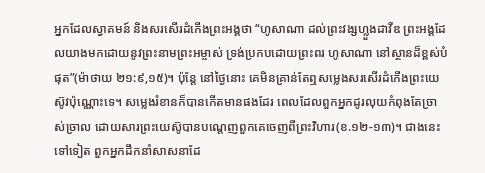អ្នកដែលស្វាគមន៍ និងសរសើរដំកើងព្រះអង្គថា “ហូសាណា ដល់ព្រះវង្សហ្លួងដាវីឌ ព្រះអង្គដែលយាងមកដោយនូវព្រះនាមព្រះអម្ចាស់ ទ្រង់ប្រកបដោយព្រះពរ ហូសាណា នៅស្ថានដ៏ខ្ពស់បំផុត”(ម៉ាថាយ ២១:៩,១៥)។ ប៉ុន្តែ នៅថ្ងៃនោះ គេមិនគ្រាន់តែឮសម្លេងសរសើរដំកើងព្រះយេស៊ូវប៉ុណ្ណោះទេ។ សម្លេងរំខានក៏បានកើតមានផងដែរ ពេលដែលពួកអ្នកដូរលុយកំពុងតែច្រាស់ច្រាល ដោយសារព្រះយេស៊ូបានបណ្តេញពួកគេចេញពីព្រះវិហារ(ខ.១២-១៣)។ ជាងនេះទៅទៀត ពួកអ្នកដឹកនាំសាសនាដែ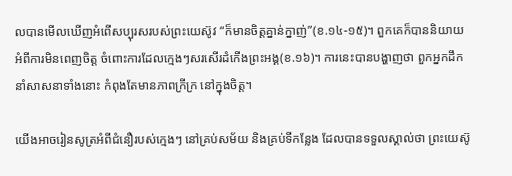លបានមើលឃើញអំពើសប្បុរសរបស់ព្រះយេស៊ូវ “ក៏មានចិត្តគ្នាន់ក្នាញ់”(ខ.១៤-១៥)។ ពួកគេក៏បាននិយាយ អំពីការមិនពេញចិត្ត ចំពោះការដែលក្មេងៗសរសើរដំកើងព្រះអង្គ(ខ.១៦)។ ការនេះបានបង្ហាញថា ពួកអ្នកដឹកនាំសាសនាទាំងនោះ កំពុងតែមានភាពក្រីក្រ នៅក្នុងចិត្ត។

យើងអាចរៀនសូត្រអំពីជំនឿរបស់ក្មេងៗ នៅគ្រប់សម័យ និងគ្រប់ទីកន្លែង ដែលបានទទួលស្គាល់ថា ព្រះយេស៊ូ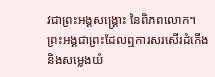វជាព្រះអង្គសង្រ្គោះ នៃពិភពលោក។ ព្រះអង្គជាព្រះដែលឮការសរសើរដំកើង និងសម្លេងយំ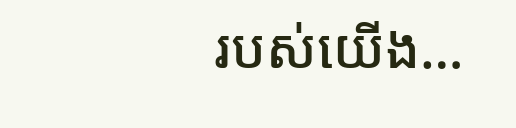របស់យើង…